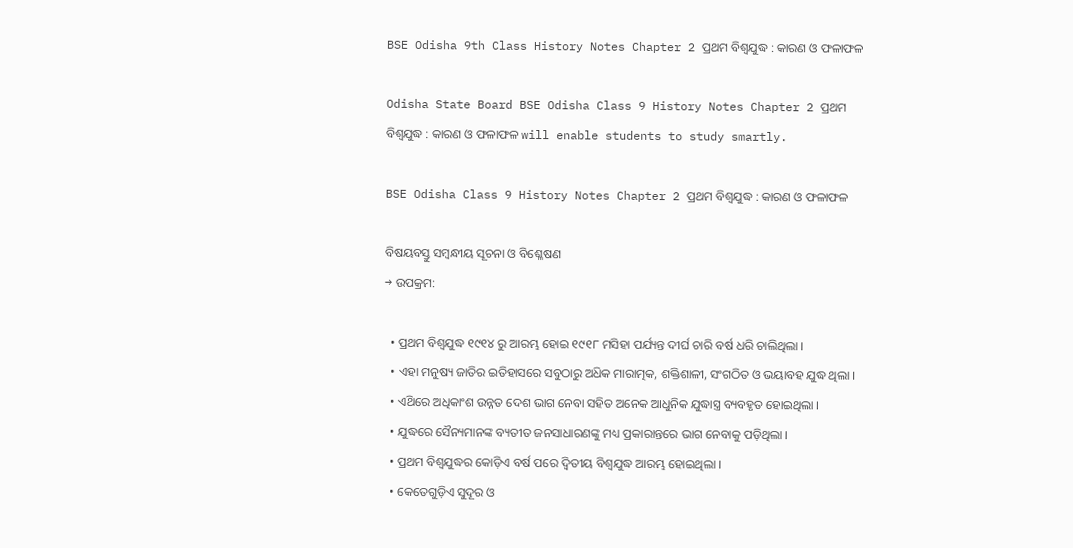BSE Odisha 9th Class History Notes Chapter 2 ପ୍ରଥମ ବିଶ୍ୱଯୁଦ୍ଧ : କାରଣ ଓ ଫଳାଫଳ

Odisha State Board BSE Odisha Class 9 History Notes Chapter 2 ପ୍ରଥମ ବିଶ୍ୱଯୁଦ୍ଧ : କାରଣ ଓ ଫଳାଫଳ will enable students to study smartly.

BSE Odisha Class 9 History Notes Chapter 2 ପ୍ରଥମ ବିଶ୍ୱଯୁଦ୍ଧ : କାରଣ ଓ ଫଳାଫଳ

ବିଷୟବସ୍ତୁ ସମ୍ବନ୍ଧୀୟ ସୂଚନା ଓ ବିଶ୍ଳେଷଣ
→ ଉପକ୍ରମ:

  • ପ୍ରଥମ ବିଶ୍ଵଯୁଦ୍ଧ ୧୯୧୪ ରୁ ଆରମ୍ଭ ହୋଇ ୧୯୧୮ ମସିହା ପର୍ଯ୍ୟନ୍ତ ଦୀର୍ଘ ଚାରି ବର୍ଷ ଧରି ଚାଲିଥିଲା ।
  • ଏହା ମନୁଷ୍ୟ ଜାତିର ଇତିହାସରେ ସବୁଠାରୁ ଅଧ‌ିକ ମାରାତ୍ମକ, ଶକ୍ତିଶାଳୀ, ସଂଗଠିତ ଓ ଭୟାବହ ଯୁଦ୍ଧ ଥିଲା ।
  • ଏଥ‌ିରେ ଅଧିକାଂଶ ଉନ୍ନତ ଦେଶ ଭାଗ ନେବା ସହିତ ଅନେକ ଆଧୁନିକ ଯୁଦ୍ଧାସ୍ତ୍ର ବ୍ୟବହୃତ ହୋଇଥିଲା ।
  • ଯୁଦ୍ଧରେ ସୈନ୍ୟମାନଙ୍କ ବ୍ୟତୀତ ଜନସାଧାରଣଙ୍କୁ ମଧ୍ୟ ପ୍ରକାରାନ୍ତରେ ଭାଗ ନେବାକୁ ପଡ଼ିଥିଲା ।
  • ପ୍ରଥମ ବିଶ୍ଵଯୁଦ୍ଧର କୋଡ଼ିଏ ବର୍ଷ ପରେ ଦ୍ବିତୀୟ ବିଶ୍ୱଯୁଦ୍ଧ ଆରମ୍ଭ ହୋଇଥିଲା ।
  • କେତେଗୁଡ଼ିଏ ସୁଦୂର ଓ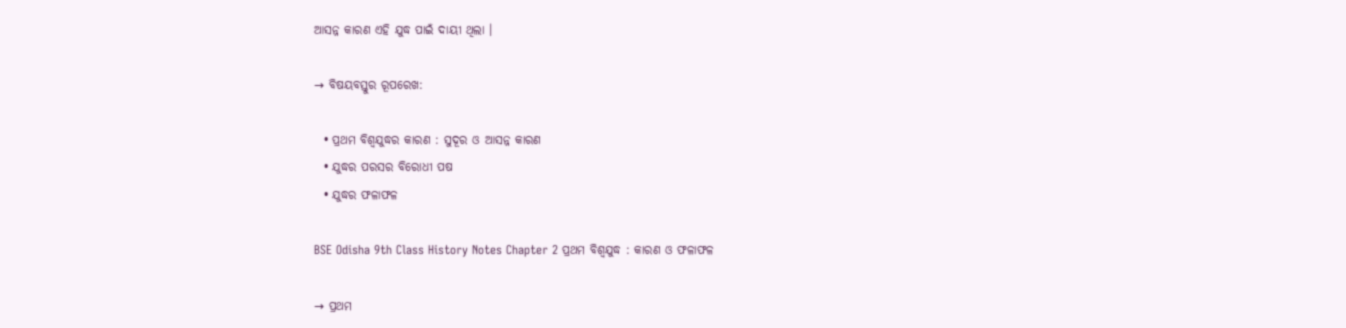ଆସନ୍ନ କାରଣ ଏହି ଯୁଦ୍ଧ ପାଇଁ ଦାୟୀ ଥିଲା ।

→ ବିଷୟବସ୍ତୁର ରୂପରେଖ:

  • ପ୍ରଥମ ବିଶ୍ଵଯୁଦ୍ଧର କାରଣ : ସୁଦୂର ଓ ଆସନ୍ନ କାରଣ
  • ଯୁଦ୍ଧର ପରସର ବିରୋଧୀ ପଷ
  • ଯୁଦ୍ଧର ଫଳାଫଳ

BSE Odisha 9th Class History Notes Chapter 2 ପ୍ରଥମ ବିଶ୍ୱଯୁଦ୍ଧ : କାରଣ ଓ ଫଳାଫଳ

→ ପ୍ରଥମ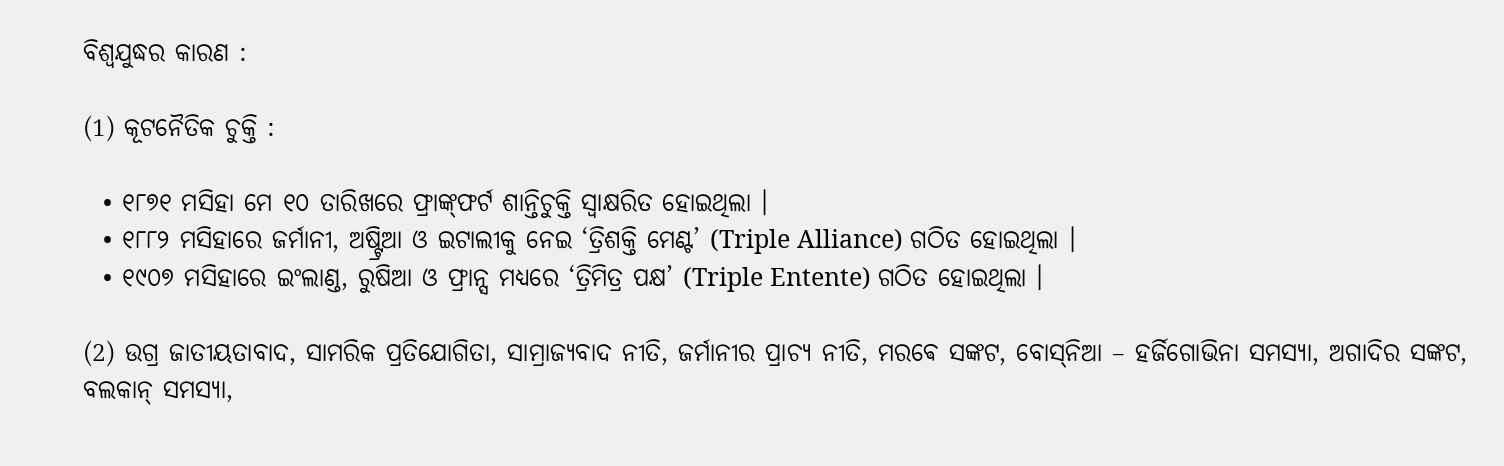ବିଶ୍ଵଯୁଦ୍ଧର କାରଣ :

(1) କୂଟନୈତିକ ଚୁକ୍ତି :

  • ୧୮୭୧ ମସିହା ମେ ୧୦ ତାରିଖରେ ଫ୍ରାଙ୍କ୍‌ଫର୍ଟ ଶାନ୍ତିଚୁକ୍ତି ସ୍ୱାକ୍ଷରିତ ହୋଇଥିଲା ।
  • ୧୮୮୨ ମସିହାରେ ଜର୍ମାନୀ, ଅଷ୍ଟ୍ରିଆ ଓ ଇଟାଲୀକୁ ନେଇ ‘ତ୍ରିଶକ୍ତି ମେଣ୍ଟ’ (Triple Alliance) ଗଠିତ ହୋଇଥିଲା ।
  • ୧୯୦୭ ମସିହାରେ ଇଂଲାଣ୍ଡ, ରୁଷିଆ ଓ ଫ୍ରାନ୍ସ ମଧ୍ୟରେ ‘ତ୍ରିମିତ୍ର ପକ୍ଷ’ (Triple Entente) ଗଠିତ ହୋଇଥିଲା ।

(2) ଉଗ୍ର ଜାତୀୟତାବାଦ, ସାମରିକ ପ୍ରତିଯୋଗିତା, ସାମ୍ରାଜ୍ୟବାଦ ନୀତି, ଜର୍ମାନୀର ପ୍ରାଚ୍ୟ ନୀତି, ମରଵେ ସଙ୍କଟ, ବୋସ୍‌ନିଆ – ହର୍ଜିଗୋଭିନା ସମସ୍ୟା, ଅଗାଦିର ସଙ୍କଟ, ବଲକାନ୍ ସମସ୍ୟା,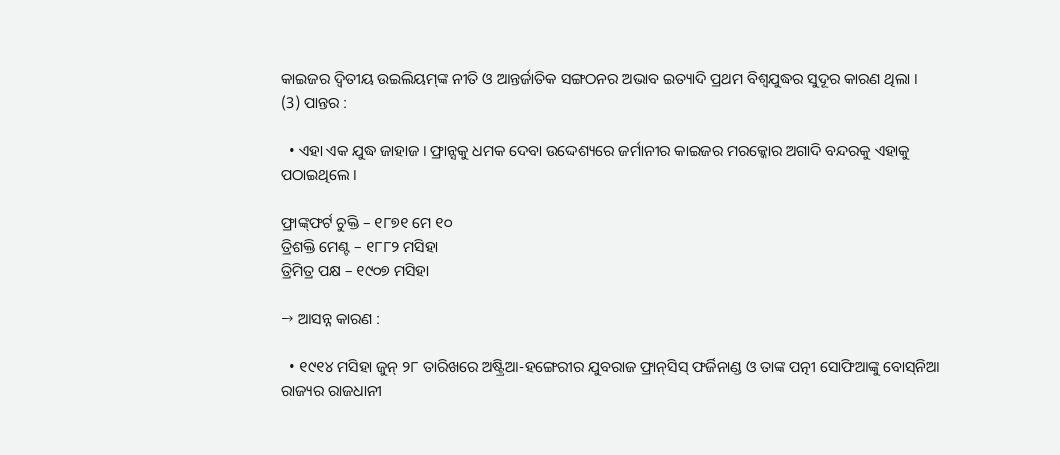କାଇଜର ଦ୍ବିତୀୟ ଉଇଲିୟମ୍‌ଙ୍କ ନୀତି ଓ ଆନ୍ତର୍ଜାତିକ ସଙ୍ଗଠନର ଅଭାବ ଇତ୍ୟାଦି ପ୍ରଥମ ବିଶ୍ବଯୁଦ୍ଧର ସୁଦୂର କାରଣ ଥିଲା ।
(3) ପାନ୍ତର :

  • ଏହା ଏକ ଯୁଦ୍ଧ ଜାହାଜ । ଫ୍ରାନ୍ସକୁ ଧମକ ଦେବା ଉଦ୍ଦେଶ୍ୟରେ ଜର୍ମାନୀର କାଇଜର ମରକ୍କୋର ଅଗାଦି ବନ୍ଦରକୁ ଏହାକୁ ପଠାଇଥିଲେ ।

ଫ୍ରାଙ୍କ୍‌ଫର୍ଟ ଚୁକ୍ତି – ୧୮୭୧ ମେ ୧୦
ତ୍ରିଶକ୍ତି ମେଣ୍ଟ – ୧୮୮୨ ମସିହା
ତ୍ରିମିତ୍ର ପକ୍ଷ – ୧୯୦୭ ମସିହା

→ ଆସନ୍ନ କାରଣ :

  • ୧୯୧୪ ମସିହା ଜୁନ୍ ୨୮ ତାରିଖରେ ଅଷ୍ଟ୍ରିଆ-ହଙ୍ଗେରୀର ଯୁବରାଜ ଫ୍ରାନ୍‌ସିସ୍ ଫର୍ଜିନାଣ୍ଡ ଓ ତାଙ୍କ ପତ୍ନୀ ସୋଫିଆଙ୍କୁ ବୋସ୍‌ନିଆ ରାଜ୍ୟର ରାଜଧାନୀ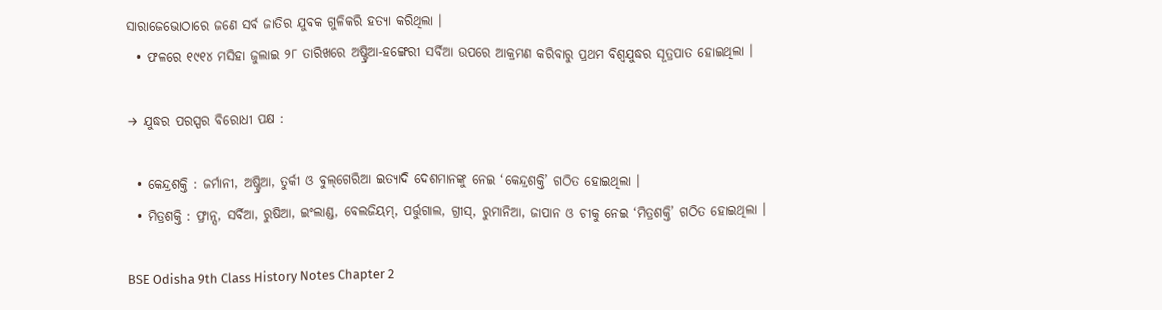ସାରାଜେଭୋଠାରେ ଜଣେ ସର୍ବ ଜାତିର ଯୁବକ ଗୁଳିକରି ହତ୍ୟା କରିଥିଲା ।
  • ଫଳରେ ୧୯୧୪ ମସିହା ଜୁଲାଇ ୨୮ ତାରିଖରେ ଅଷ୍ଟ୍ରିଆ-ହଙ୍ଗେରୀ ସର୍ବିଆ ଉପରେ ଆକ୍ରମଣ କରିବାରୁ ପ୍ରଥମ ବିଶ୍ବଯୁଦ୍ଧର ସୂତ୍ରପାତ ହୋଇଥିଲା ।

→ ଯୁଦ୍ଧର ପରସ୍ପର ବିରୋଧୀ ପକ୍ଷ :

  • କେନ୍ଦ୍ରଶକ୍ତି : ଜର୍ମାନୀ, ଅଷ୍ଟ୍ରିଆ, ତୁର୍କୀ ଓ ବୁଲ୍‌ଗେରିଆ ଇତ୍ୟାଦି ଦେଶମାନଙ୍କୁ ନେଇ ‘କେନ୍ଦ୍ରଶକ୍ତି’ ଗଠିତ ହୋଇଥିଲା ।
  • ମିତ୍ରଶକ୍ତି : ଫ୍ରାନ୍ସ, ସର୍ବିଆ, ରୁଷିଆ, ଇଂଲାଣ୍ଡ, ବେଲଜିୟମ୍, ପର୍ତ୍ତୁଗାଲ, ଗ୍ରୀସ୍, ରୁମାନିଆ, ଜାପାନ ଓ ଚୀକୁ ନେଇ ‘ମିତ୍ରଶକ୍ତି’ ଗଠିତ ହୋଇଥିଲା ।

BSE Odisha 9th Class History Notes Chapter 2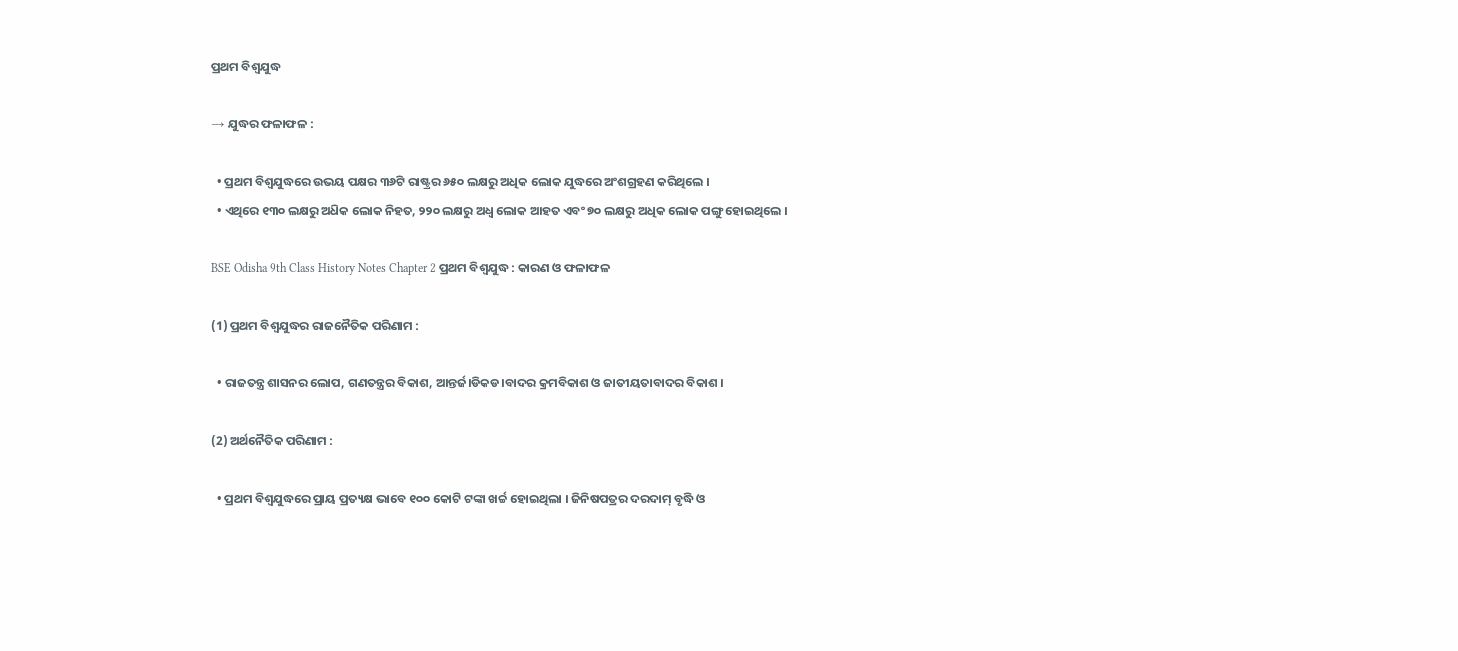ପ୍ରଥମ ବିଶ୍ୱଯୁଦ୍ଧ

→ ଯୁଦ୍ଧର ଫଳାଫଳ :

  • ପ୍ରଥମ ବିଶ୍ଵଯୁଦ୍ଧରେ ଉଭୟ ପକ୍ଷର ୩୬ଟି ରାଷ୍ଟ୍ରର ୬୫୦ ଲକ୍ଷରୁ ଅଧିକ ଲୋକ ଯୁଦ୍ଧରେ ଅଂଶଗ୍ରହଣ କରିଥିଲେ ।
  • ଏଥିରେ ୧୩୦ ଲକ୍ଷରୁ ଅଧ‌ିକ ଲୋକ ନିହତ, ୨୨୦ ଲକ୍ଷରୁ ଅଧ୍ଵ ଲୋକ ଆହତ ଏବଂ ୭୦ ଲକ୍ଷରୁ ଅଧିକ ଲୋକ ପଙ୍ଗୁ ହୋଇଥିଲେ ।

BSE Odisha 9th Class History Notes Chapter 2 ପ୍ରଥମ ବିଶ୍ୱଯୁଦ୍ଧ : କାରଣ ଓ ଫଳାଫଳ

(1) ପ୍ରଥମ ବିଶ୍ଵଯୁଦ୍ଧର ରାଜନୈତିକ ପରିଣାମ :

  • ରାଜତନ୍ତ୍ର ଶାସନର ଲୋପ, ଗଣତନ୍ତ୍ରର ବିକାଶ, ଆନ୍ତର୍ଜ।ଡିକଡ।ବାଦର କ୍ରମବିକାଶ ଓ ଜାତୀୟତାବାଦର ବିକାଶ ।

(2) ଅର୍ଥନୈତିକ ପରିଣାମ :

  • ପ୍ରଥମ ବିଶ୍ବଯୁଦ୍ଧରେ ପ୍ରାୟ ପ୍ରତ୍ୟକ୍ଷ ଭାବେ ୧୦୦ କୋଟି ଟଙ୍କା ଖର୍ଚ୍ଚ ହୋଇଥିଲା । ଜିନିଷପତ୍ରର ଦରଦାମ୍ ବୃଦ୍ଧି ଓ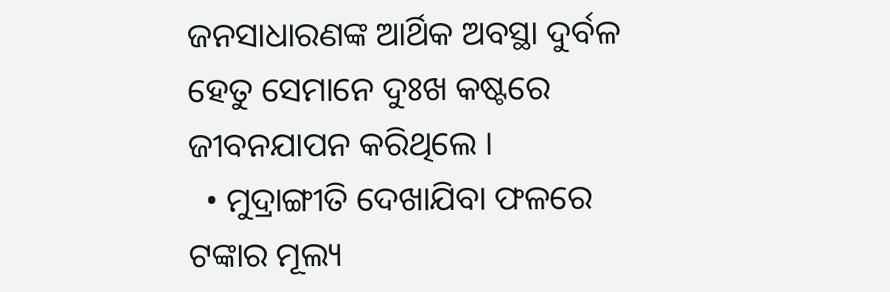ଜନସାଧାରଣଙ୍କ ଆର୍ଥିକ ଅବସ୍ଥା ଦୁର୍ବଳ ହେତୁ ସେମାନେ ଦୁଃଖ କଷ୍ଟରେ ଜୀବନଯାପନ କରିଥିଲେ ।
  • ମୁଦ୍ରାଙ୍ଗୀତି ଦେଖାଯିବା ଫଳରେ ଟଙ୍କାର ମୂଲ୍ୟ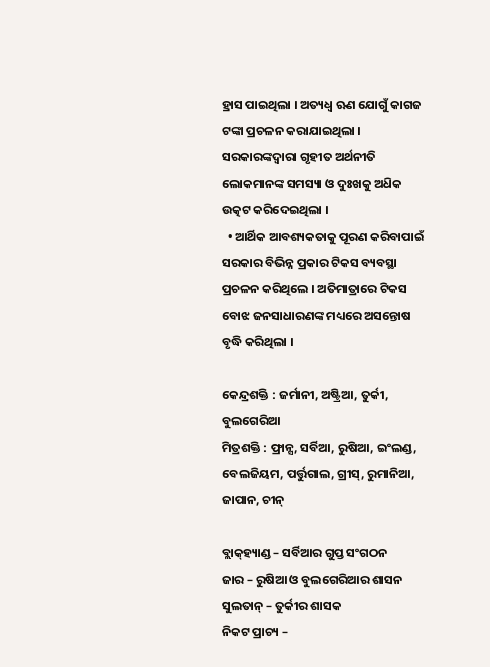ହ୍ରାସ ପାଇଥିଲା । ଅତ୍ୟଧ୍ଵ ଋଣ ଯୋଗୁଁ କାଗଜ ଟଙ୍କା ପ୍ରଚଳନ କରାଯାଇଥିଲା । ସରକାରଙ୍କଦ୍ବାରା ଗୃହୀତ ଅର୍ଥନୀତି ଲୋକମାନଙ୍କ ସମସ୍ୟା ଓ ଦୁଃଖକୁ ଅଧ‌ିକ ଉତ୍କଟ କରିଦେଇଥିଲା ।
  • ଆର୍ଥିକ ଆବଶ୍ୟକତାକୁ ପୂରଣ କରିବାପାଇଁ ସରକାର ବିଭିନ୍ନ ପ୍ରକାର ଟିକସ ବ୍ୟବସ୍ଥା ପ୍ରଚଳନ କରିଥିଲେ । ଅତିମାତ୍ରାରେ ଟିକସ ବୋଝ ଜନସାଧାରଣଙ୍କ ମଧ୍ୟରେ ଅସନ୍ତୋଷ ବୃଦ୍ଧି କରିଥିଲା ।

କେନ୍ଦ୍ରଶକ୍ତି : ଜର୍ମାନୀ, ଅଷ୍ଟ୍ରିଆ, ତୁର୍କୀ, ବୁଲଗେରିଆ
ମିତ୍ରଶକ୍ତି : ଫ୍ରାନ୍ସ, ସର୍ବିଆ, ରୁଷିଆ, ଇଂଲଣ୍ଡ, ବେଲଜିୟମ, ପର୍ତ୍ତୁଗାଲ, ଗ୍ରୀସ୍, ରୁମାନିଆ, ଜାପାନ, ଚୀନ୍

ବ୍ଲାକ୍‌ହ୍ୟାଣ୍ଡ – ସର୍ବିଆର ଗୁପ୍ତ ସଂଗଠନ
ଜାର – ରୁଷିଆ ଓ ବୁଲଗେରିଆର ଶାସନ
ସୁଲତାନ୍ – ତୁର୍କୀର ଶାସକ
ନିକଟ ପ୍ରାଚ୍ୟ –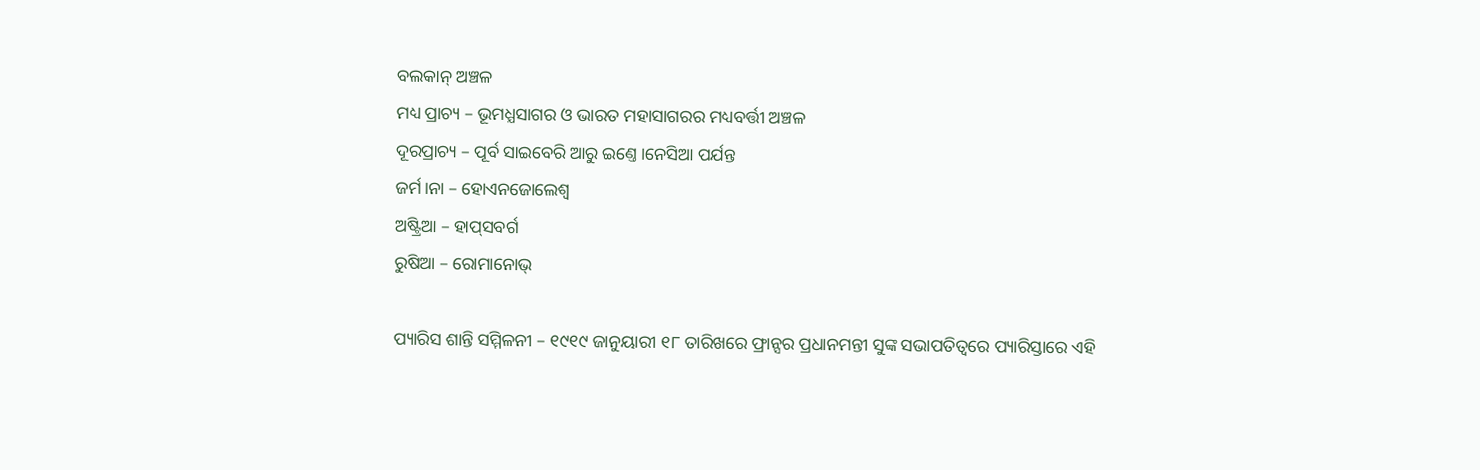ବଲକାନ୍ ଅଞ୍ଚଳ
ମଧ୍ୟ ପ୍ରାଚ୍ୟ – ଭୂମଧ୍ଯସାଗର ଓ ଭାରତ ମହାସାଗରର ମଧ୍ୟବର୍ତ୍ତୀ ଅଞ୍ଚଳ
ଦୂରପ୍ରାଚ୍ୟ – ପୂର୍ବ ସାଇବେରି ଆରୁ ଇଣ୍ତେ।ନେସିଆ ପର୍ଯନ୍ତ
ଜର୍ମ।ନା – ହୋଏନଜୋଲେଶ୍ବ
ଅଷ୍ଟ୍ରିଆ – ହାପ୍‌ସବର୍ଗ
ରୁଷିଆ – ରୋମାନୋଭ୍

ପ୍ୟାରିସ ଶାନ୍ତି ସମ୍ମିଳନୀ – ୧୯୧୯ ଜାନୁୟାରୀ ୧୮ ତାରିଖରେ ଫ୍ରାନ୍ସର ପ୍ରଧାନମନ୍ତୀ ସୁଙ୍କ ସଭାପତିତ୍ୱରେ ପ୍ୟାରିସ୍ତାରେ ଏହି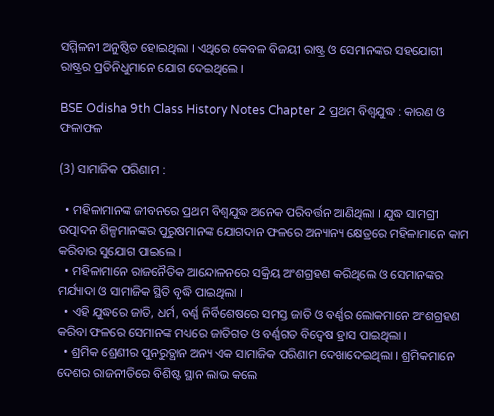ସମ୍ମିଳନୀ ଅନୁଷ୍ଠିତ ହୋଇଥିଲା । ଏଥିରେ କେବଳ ବିଜୟୀ ରାଷ୍ଟ୍ର ଓ ସେମାନଙ୍କର ସହଯୋଗୀ ରାଷ୍ଟ୍ରର ପ୍ରତିନିଧୁମାନେ ଯୋଗ ଦେଇଥିଲେ ।

BSE Odisha 9th Class History Notes Chapter 2 ପ୍ରଥମ ବିଶ୍ୱଯୁଦ୍ଧ : କାରଣ ଓ ଫଳାଫଳ

(3) ସାମାଜିକ ପରିଣାମ :

  • ମହିଳାମାନଙ୍କ ଜୀବନରେ ପ୍ରଥମ ବିଶ୍ୱଯୁଦ୍ଧ ଅନେକ ପରିବର୍ତ୍ତନ ଆଣିଥିଲା । ଯୁଦ୍ଧ ସାମଗ୍ରୀ ଉତ୍ପାଦନ ଶିଳ୍ପମାନଙ୍କର ପୁରୁଷମାନଙ୍କ ଯୋଗଦାନ ଫଳରେ ଅନ୍ୟାନ୍ୟ କ୍ଷେତ୍ରରେ ମହିଳାମାନେ କାମ କରିବାର ସୁଯୋଗ ପାଇଲେ ।
  • ମହିଳାମାନେ ରାଜନୈତିକ ଆନ୍ଦୋଳନରେ ସକ୍ରିୟ ଅଂଶଗ୍ରହଣ କରିଥିଲେ ଓ ସେମାନଙ୍କର ମର୍ଯ୍ୟାଦା ଓ ସାମାଜିକ ସ୍ଥିତି ବୃଦ୍ଧି ପାଇଥିଲା ।
  • ଏହି ଯୁଦ୍ଧରେ ଜାତି, ଧର୍ମ, ବର୍ଣ୍ଣ ନିର୍ବିଶେଷରେ ସମସ୍ତ ଜାତି ଓ ବର୍ଣ୍ଣର ଲୋକମାନେ ଅଂଶଗ୍ରହଣ କରିବା ଫଳରେ ସେମାନଙ୍କ ମଧ୍ୟରେ ଜାତିଗତ ଓ ବର୍ଣ୍ଣଗତ ବିଦ୍ବେଷ ହ୍ରାସ ପାଇଥିଲା ।
  • ଶ୍ରମିକ ଶ୍ରେଣୀର ପୁନରୁତ୍ଥାନ ଅନ୍ୟ ଏକ ସାମାଜିକ ପରିଣାମ ଦେଖାଦେଇଥିଲା । ଶ୍ରମିକମାନେ ଦେଶର ରାଜନୀତିରେ ବିଶିଷ୍ଟ ସ୍ଥାନ ଲାଭ କଲେ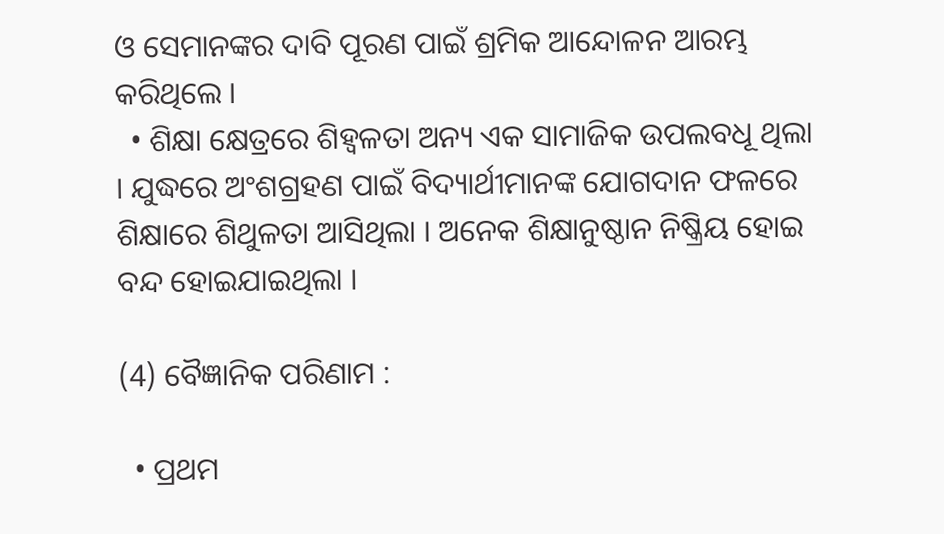ଓ ସେମାନଙ୍କର ଦାବି ପୂରଣ ପାଇଁ ଶ୍ରମିକ ଆନ୍ଦୋଳନ ଆରମ୍ଭ କରିଥିଲେ ।
  • ଶିକ୍ଷା କ୍ଷେତ୍ରରେ ଶିହ୍ବଳତା ଅନ୍ୟ ଏକ ସାମାଜିକ ଉପଲବଧୂ ଥିଲା । ଯୁଦ୍ଧରେ ଅଂଶଗ୍ରହଣ ପାଇଁ ବିଦ୍ୟାର୍ଥୀମାନଙ୍କ ଯୋଗଦାନ ଫଳରେ ଶିକ୍ଷାରେ ଶିଥୁଳତା ଆସିଥିଲା । ଅନେକ ଶିକ୍ଷାନୁଷ୍ଠାନ ନିଷ୍କ୍ରିୟ ହୋଇ ବନ୍ଦ ହୋଇଯାଇଥିଲା ।

(4) ବୈଜ୍ଞାନିକ ପରିଣାମ :

  • ପ୍ରଥମ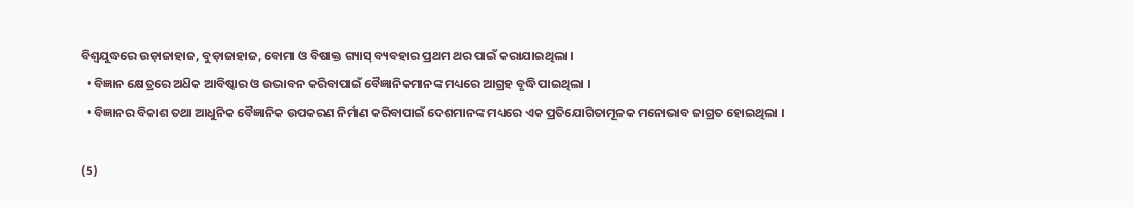ବିଶ୍ଵଯୁଦ୍ଧରେ ଉଡ଼ାଜାହାଜ, ବୁଡ଼ାଜାହାଜ, ବୋମା ଓ ବିଷାକ୍ତ ଗ୍ୟାସ୍‌ ବ୍ୟବହାର ପ୍ରଥମ ଥର ପାଇଁ କରାଯାଇଥିଲା ।
  • ବିଜ୍ଞାନ କ୍ଷେତ୍ରରେ ଅଧ‌ିକ ଆବିଷ୍କାର ଓ ଉଦ୍ଭାବନ କରିବାପାଇଁ ବୈଜ୍ଞାନିକମାନଙ୍କ ମଧ୍ୟରେ ଆଗ୍ରହ ବୃଦ୍ଧି ପାଇଥିଲା ।
  • ବିଜ୍ଞାନର ବିକାଶ ତଥା ଆଧୁନିକ ବୈଜ୍ଞାନିକ ଉପକରଣ ନିର୍ମାଣ କରିବାପାଇଁ ଦେଶମାନଙ୍କ ମଧ୍ୟରେ ଏକ ପ୍ରତିଯୋଗିତାମୂଳକ ମନୋଭାବ ଜାଗ୍ରତ ହୋଇଥିଲା ।

(5)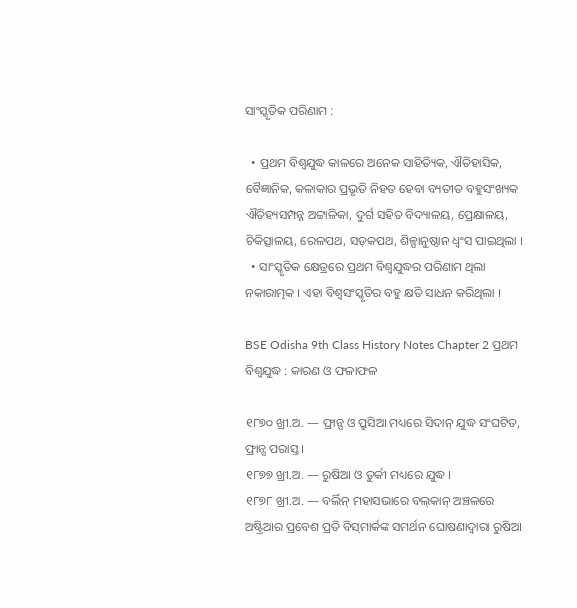ସାଂସ୍କୃତିକ ପରିଣାମ :

  • ପ୍ରଥମ ବିଶ୍ୱଯୁଦ୍ଧ କାଳରେ ଅନେକ ସାହିତ୍ୟିକ, ଐତିହାସିକ, ବୈଜ୍ଞାନିକ, କଳାକାର ପ୍ରଭୃତି ନିହତ ହେବା ବ୍ୟତୀତ ବହୁସଂଖ୍ୟକ ଐତିହ୍ୟସମ୍ପନ୍ନ ଅଟ୍ଟାଳିକା, ଦୁର୍ଗ ସହିତ ବିଦ୍ୟାଳୟ, ପ୍ରେକ୍ଷାଳୟ, ଚିକିତ୍ସାଳୟ, ରେଳପଥ, ସଡ଼କପଥ, ଶିଳ୍ପାନୁଷ୍ଠାନ ଧ୍ବଂସ ପାଇଥିଲା ।
  • ସାଂସ୍କୃତିକ କ୍ଷେତ୍ରରେ ପ୍ରଥମ ବିଶ୍ୱଯୁଦ୍ଧର ପରିଣାମ ଥିଲା ନକାରାତ୍ମକ । ଏହା ବିଶ୍ଵସଂସ୍କୃତିର ବହୁ କ୍ଷତି ସାଧନ କରିଥିଲା ।

BSE Odisha 9th Class History Notes Chapter 2 ପ୍ରଥମ ବିଶ୍ୱଯୁଦ୍ଧ : କାରଣ ଓ ଫଳାଫଳ

୧୮୭୦ ଖ୍ରୀ.ଅ. — ଫ୍ରାନ୍ସ ଓ ପ୍ରୁସିଆ ମଧ୍ୟରେ ସିଦାନ୍ ଯୁଦ୍ଧ ସଂଘଟିତ, ଫ୍ରାନ୍ସ ପରାସ୍ତ ।
୧୮୭୭ ଖ୍ରୀ.ଅ. — ରୁଷିଆ ଓ ତୁର୍କୀ ମଧ୍ୟରେ ଯୁଦ୍ଧ ।
୧୮୭୮ ଖ୍ରୀ.ଅ. — ବର୍ଲିନ୍ ମହାସଭାରେ ବଲ୍‌କାନ୍ ଅଞ୍ଚଳରେ ଅଷ୍ଟ୍ରିଆର ପ୍ରବେଶ ପ୍ରତି ବିସ୍‌ମାର୍କଙ୍କ ସମର୍ଥନ ଘୋଷଣାଦ୍ଵାରା ରୁଷିଆ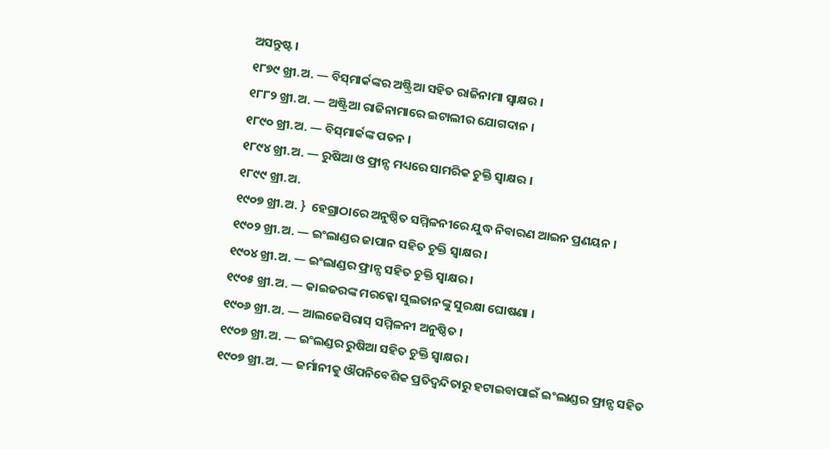ଅସନ୍ତୁଷ୍ଟ ।
୧୮୭୯ ଖ୍ରୀ.ଅ. — ବିସ୍‌ମାର୍କଙ୍କର ଅଷ୍ଟ୍ରିଆ ସହିତ ରାଜିନାମା ସ୍ବାକ୍ଷର ।
୧୮୮୨ ଖ୍ରୀ.ଅ. — ଅଷ୍ଟ୍ରିଆ ରାଜିନାମାରେ ଇଟାଲୀର ଯୋଗଦାନ ।
୧୮୯୦ ଖ୍ରୀ.ଅ. — ବିସ୍‌ମାର୍କଙ୍କ ପତନ ।
୧୮୯୪ ଖ୍ରୀ.ଅ. — ରୁଷିଆ ଓ ଫ୍ରାନ୍ସ ମଧ୍ୟରେ ସାମରିକ ଚୁକ୍ତି ସ୍ୱାକ୍ଷର ।
୧୮୯୯ ଖ୍ରୀ.ଅ.
୧୯୦୭ ଖ୍ରୀ.ଅ. }  ହେଗ୍ରାଠାରେ ଅନୁଷ୍ଠିତ ସମ୍ମିଳନୀରେ ଯୁଦ୍ଧ ନିବାରଣ ଆଇନ ପ୍ରଣୟନ ।
୧୯୦୨ ଖ୍ରୀ.ଅ. — ଇଂଲାଣ୍ଡର ଜାପାନ ସହିତ ଚୁକ୍ତି ସ୍ବାକ୍ଷର ।
୧୯୦୪ ଖ୍ରୀ.ଅ. — ଇଂଲାଣ୍ଡର ଫ୍ରାନ୍ସ ସହିତ ଚୁକ୍ତି ସ୍ବାକ୍ଷର ।
୧୯୦୫ ଖ୍ରୀ.ଅ. — କାଇଜରଙ୍କ ମରକ୍କୋ ସୁଲତାନଙ୍କୁ ସୁରକ୍ଷା ଘୋଷଣା ।
୧୯୦୬ ଖ୍ରୀ.ଅ. — ଆଲଜେସିରାସ୍ ସମ୍ମିଳନୀ ଅନୁଷ୍ଠିତ ।
୧୯୦୭ ଖ୍ରୀ.ଅ. — ଇଂଲଣ୍ଡର ରୁଷିଆ ସହିତ ଚୁକ୍ତି ସ୍ୱାକ୍ଷର ।
୧୯୦୭ ଖ୍ରୀ.ଅ. — ଜର୍ମାନୀକୁ ଔପନିବେଶିକ ପ୍ରତିଦ୍ବନ୍ଦିତାରୁ ହଟାଇବାପାଇଁ ଇଂଲାଣ୍ଡର ଫ୍ରାନ୍ସ ସହିତ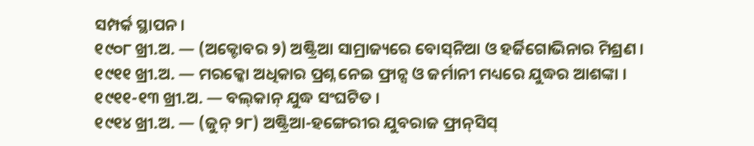ସମ୍ପର୍କ ସ୍ଥାପନ ।
୧୯୦୮ ଖ୍ରୀ.ଅ. — (ଅକ୍ଟୋବର ୨) ଅଷ୍ଟ୍ରିଆ ସାମ୍ରାଜ୍ୟରେ ବୋସ୍‌ନିଆ ଓ ହର୍ଜିଗୋଭିନାର ମିଶ୍ରଣ ।
୧୯୧୧ ଖ୍ରୀ.ଅ. — ମରକ୍କୋ ଅଧିକାର ପ୍ରଶ୍ନ ନେଇ ଫ୍ରାନ୍ସ ଓ ଜର୍ମାନୀ ମଧ୍ୟରେ ଯୁଦ୍ଧର ଆଶଙ୍କା ।
୧୯୧୧-୧୩ ଖ୍ରୀ.ଅ. — ବଲ୍‌କାନ୍‌ ଯୁଦ୍ଧ ସଂଘଟିତ ।
୧୯୧୪ ଖ୍ରୀ.ଅ. — (ଜୁନ୍ ୨୮) ଅଷ୍ଟ୍ରିଆ-ହଙ୍ଗେରୀର ଯୁବରାଜ ଫ୍ରାନ୍‌ସିସ୍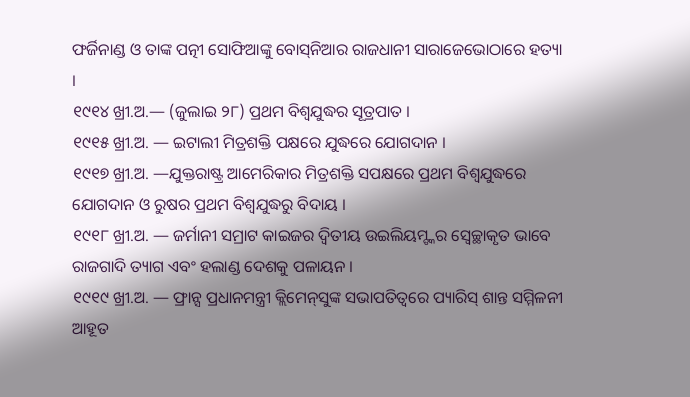ଫର୍ଜିନାଣ୍ଡ ଓ ତାଙ୍କ ପତ୍ନୀ ସୋଫିଆଙ୍କୁ ବୋସ୍‌ନିଆର ରାଜଧାନୀ ସାରାଜେଭୋଠାରେ ହତ୍ୟା ।
୧୯୧୪ ଖ୍ରୀ.ଅ.— (ଜୁଲାଇ ୨୮) ପ୍ରଥମ ବିଶ୍ୱଯୁଦ୍ଧର ସୂତ୍ରପାତ ।
୧୯୧୫ ଖ୍ରୀ.ଅ. — ଇଟାଲୀ ମିତ୍ରଶକ୍ତି ପକ୍ଷରେ ଯୁଦ୍ଧରେ ଯୋଗଦାନ ।
୧୯୧୭ ଖ୍ରୀ.ଅ. —ଯୁକ୍ତରାଷ୍ଟ୍ର ଆମେରିକାର ମିତ୍ରଶକ୍ତି ସପକ୍ଷରେ ପ୍ରଥମ ବିଶ୍ବଯୁଦ୍ଧରେ ଯୋଗଦାନ ଓ ରୁଷର ପ୍ରଥମ ବିଶ୍ୱଯୁଦ୍ଧରୁ ବିଦାୟ ।
୧୯୧୮ ଖ୍ରୀ.ଅ. — ଜର୍ମାନୀ ସମ୍ରାଟ କାଇଜର ଦ୍ବିତୀୟ ଉଇଲିୟମ୍ଙ୍କର ସ୍ବେଚ୍ଛାକୃତ ଭାବେ ରାଜଗାଦି ତ୍ୟାଗ ଏବଂ ହଲାଣ୍ଡ ଦେଶକୁ ପଳାୟନ ।
୧୯୧୯ ଖ୍ରୀ.ଅ. — ଫ୍ରାନ୍ସ ପ୍ରଧାନମନ୍ତ୍ରୀ କ୍ଲିମେନ୍‌ସୁଙ୍କ ସଭାପତିତ୍ୱରେ ପ୍ୟାରିସ୍ ଶାନ୍ତ ସମ୍ମିଳନୀ ଆହୂତ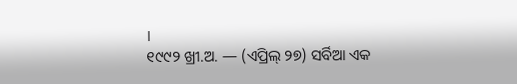।
୧୯୯୨ ଖ୍ରୀ.ଅ. — (ଏପ୍ରିଲ୍ ୨୭) ସର୍ବିଆ ଏକ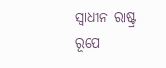ସ୍ବାଧୀନ ରାଷ୍ଟ୍ର ରୂପେ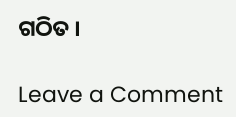ଗଠିତ ।

Leave a Comment